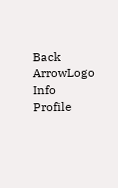Back ArrowLogo
Info
Profile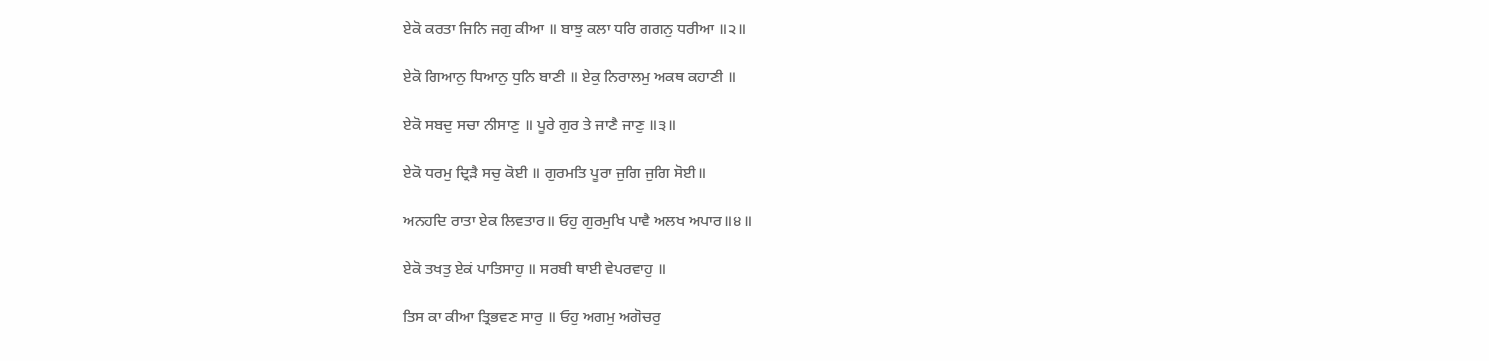ਏਕੋ ਕਰਤਾ ਜਿਨਿ ਜਗੁ ਕੀਆ ॥ ਬਾਝੁ ਕਲਾ ਧਰਿ ਗਗਨੁ ਧਰੀਆ ॥੨॥

ਏਕੋ ਗਿਆਨੁ ਧਿਆਨੁ ਧੁਨਿ ਬਾਣੀ ॥ ਏਕੁ ਨਿਰਾਲਮੁ ਅਕਥ ਕਹਾਣੀ ॥

ਏਕੋ ਸਬਦੁ ਸਚਾ ਨੀਸਾਣੁ ॥ ਪੂਰੇ ਗੁਰ ਤੇ ਜਾਣੈ ਜਾਣੁ ॥੩॥

ਏਕੋ ਧਰਮੁ ਦ੍ਰਿੜੈ ਸਚੁ ਕੋਈ ॥ ਗੁਰਮਤਿ ਪੂਰਾ ਜੁਗਿ ਜੁਗਿ ਸੋਈ॥

ਅਨਹਦਿ ਰਾਤਾ ਏਕ ਲਿਵਤਾਰ॥ ਓਹੁ ਗੁਰਮੁਖਿ ਪਾਵੈ ਅਲਖ ਅਪਾਰ॥੪॥

ਏਕੋ ਤਖਤੁ ਏਕਂ ਪਾਤਿਸਾਹੁ ॥ ਸਰਬੀ ਥਾਈ ਵੇਪਰਵਾਹੁ ॥

ਤਿਸ ਕਾ ਕੀਆ ਤ੍ਰਿਭਵਣ ਸਾਰੁ ॥ ਓਹੁ ਅਗਮੁ ਅਗੋਚਰੁ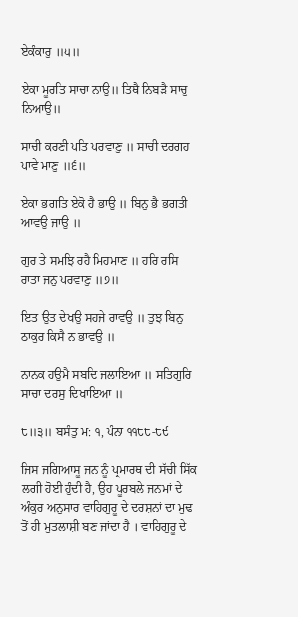ਏਕੰਕਾਰੁ ॥੫॥

ਏਕਾ ਮੂਰਤਿ ਸਾਚਾ ਨਾਉ॥ ਤਿਥੈ ਨਿਬੜੈ ਸਾਚੁ ਨਿਆਉ॥

ਸਾਚੀ ਕਰਣੀ ਪਤਿ ਪਰਵਾਣੁ ॥ ਸਾਚੀ ਦਰਗਹ ਪਾਵੇ ਮਾਣੁ ॥੬॥

ਏਕਾ ਭਗਤਿ ਏਕੋ ਹੈ ਭਾਉ ॥ ਬਿਨੁ ਭੈ ਭਗਤੀ ਆਵਉ ਜਾਉ ॥

ਗੁਰ ਤੇ ਸਮਝਿ ਰਹੈ ਮਿਹਮਾਣ ॥ ਹਰਿ ਰਸਿ ਰਾਤਾ ਜਨੁ ਪਰਵਾਣੁ ॥੭॥

ਇਤ ਉਤ ਦੇਖਉ ਸਹਜੇ ਰਾਵਉ ॥ ਤੁਝ ਬਿਨੁ ਠਾਕੁਰ ਕਿਸੈ ਨ ਭਾਵਉ ॥

ਨਾਨਕ ਹਉਮੈ ਸਬਦਿ ਜਲਾਇਆ ॥ ਸਤਿਗੁਰਿ ਸਾਚਾ ਦਰਸੁ ਦਿਖਾਇਆ ॥

੮॥੩॥ ਬਸੰਤੁ ਮ: ੧, ਪੰਨਾ ੧੧੮੮-੮੯

ਜਿਸ ਜਗਿਆਸੂ ਜਨ ਨੂੰ ਪ੍ਰਮਾਰਥ ਦੀ ਸੱਚੀ ਸਿੱਕ ਲਗੀ ਹੋਈ ਹੁੰਦੀ ਹੈ, ਉਹ ਪੂਰਬਲੇ ਜਨਮਾਂ ਦੇ ਅੰਕੁਰ ਅਨੁਸਾਰ ਵਾਹਿਗੁਰੂ ਦੇ ਦਰਸ਼ਨਾਂ ਦਾ ਮੁਢ ਤੋਂ ਹੀ ਮੁਤਲਾਸ਼ੀ ਬਣ ਜਾਂਦਾ ਹੈ । ਵਾਹਿਗੁਰੂ ਦੇ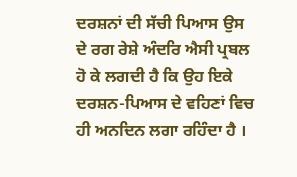ਦਰਸ਼ਨਾਂ ਦੀ ਸੱਚੀ ਪਿਆਸ ਉਸ ਦੇ ਰਗ ਰੇਸ਼ੇ ਅੰਦਰਿ ਐਸੀ ਪ੍ਰਬਲ ਹੋ ਕੇ ਲਗਦੀ ਹੈ ਕਿ ਉਹ ਇਕੇ ਦਰਸ਼ਨ-ਪਿਆਸ ਦੇ ਵਹਿਣਾਂ ਵਿਚ ਹੀ ਅਨਦਿਨ ਲਗਾ ਰਹਿੰਦਾ ਹੈ ।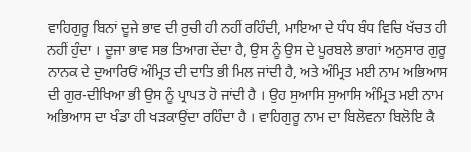ਵਾਹਿਗੁਰੂ ਬਿਨਾਂ ਦੂਜੇ ਭਾਵ ਦੀ ਰੁਚੀ ਹੀ ਨਹੀਂ ਰਹਿੰਦੀ, ਮਾਇਆ ਦੇ ਧੰਧ ਬੰਧ ਵਿਚਿ ਖੱਚਤ ਹੀ ਨਹੀਂ ਹੁੰਦਾ । ਦੂਜਾ ਭਾਵ ਸਭ ਤਿਆਗ ਦੇਂਦਾ ਹੈ, ਉਸ ਨੂੰ ਉਸ ਦੇ ਪੂਰਬਲੇ ਭਾਗਾਂ ਅਨੁਸਾਰ ਗੁਰੂ ਨਾਨਕ ਦੇ ਦੁਆਰਿਓਂ ਅੰਮ੍ਰਿਤ ਦੀ ਦਾਤਿ ਭੀ ਮਿਲ ਜਾਂਦੀ ਹੈ, ਅਤੇ ਅੰਮ੍ਰਿਤ ਮਈ ਨਾਮ ਅਭਿਆਸ ਦੀ ਗੁਰ-ਦੀਖਿਆ ਭੀ ਉਸ ਨੂੰ ਪ੍ਰਾਪਤ ਹੋ ਜਾਂਦੀ ਹੈ । ਉਹ ਸੁਆਸਿ ਸੁਆਸਿ ਅੰਮ੍ਰਿਤ ਮਈ ਨਾਮ ਅਭਿਆਸ ਦਾ ਖੰਡਾ ਹੀ ਖੜਕਾਉਂਦਾ ਰਹਿੰਦਾ ਹੈ । ਵਾਹਿਗੁਰੂ ਨਾਮ ਦਾ ਬਿਲੋਵਨਾ ਬਿਲੋਇ ਕੈ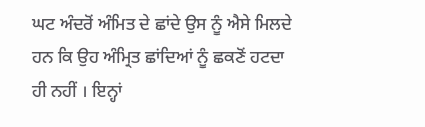ਘਟ ਅੰਦਰੋਂ ਅੰਮਿਤ ਦੇ ਛਾਂਦੇ ਉਸ ਨੂੰ ਐਸੇ ਮਿਲਦੇ ਹਨ ਕਿ ਉਹ ਅੰਮ੍ਰਿਤ ਛਾਂਦਿਆਂ ਨੂੰ ਛਕਣੋਂ ਹਟਦਾ ਹੀ ਨਹੀਂ । ਇਨ੍ਹਾਂ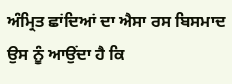ਅੰਮ੍ਰਿਤ ਛਾਂਦਿਆਂ ਦਾ ਐਸਾ ਰਸ ਬਿਸਮਾਦ ਉਸ ਨੂੰ ਆਉਂਦਾ ਹੈ ਕਿ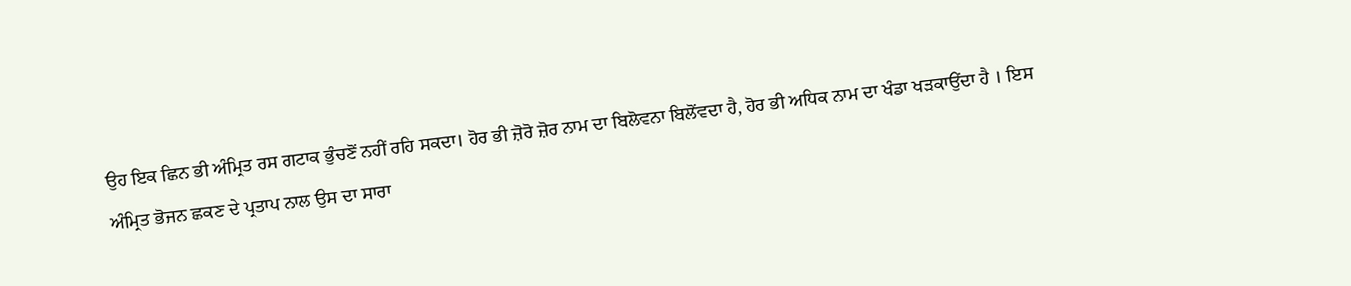ਉਹ ਇਕ ਛਿਨ ਭੀ ਅੰਮ੍ਰਿਤ ਰਸ ਗਟਾਕ ਭੁੰਚਣੋਂ ਨਹੀਂ ਰਹਿ ਸਕਦਾ। ਹੋਰ ਭੀ ਜ਼ੋਰੋ ਜ਼ੋਰ ਨਾਮ ਦਾ ਬਿਲੋਵਨਾ ਬਿਲੋਂਵਦਾ ਹੈ, ਹੋਰ ਭੀ ਅਧਿਕ ਨਾਮ ਦਾ ਖੰਡਾ ਖੜਕਾਉਂਦਾ ਹੈ । ਇਸ ਅੰਮ੍ਰਿਤ ਭੋਜਨ ਛਕਣ ਦੇ ਪ੍ਰਤਾਪ ਨਾਲ ਉਸ ਦਾ ਸਾਰਾ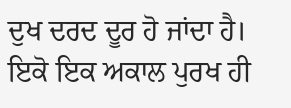ਦੁਖ ਦਰਦ ਦੂਰ ਹੋ ਜਾਂਦਾ ਹੈ। ਇਕੋ ਇਕ ਅਕਾਲ ਪੁਰਖ ਹੀ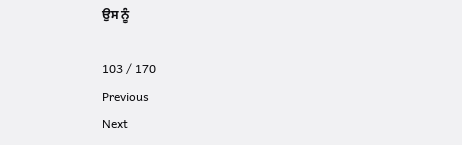ਉਸ ਨੂੰ

103 / 170
Previous
Next